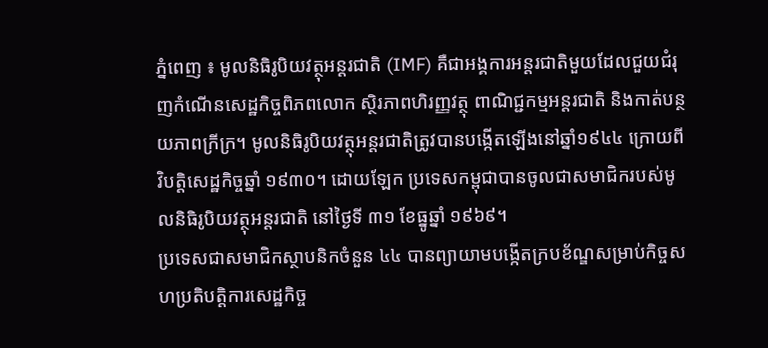ភ្នំពេញ ៖ មូលនិធិរូបិយវត្ថុអន្តរជាតិ (IMF) គឺជាអង្គការអន្តរជាតិមួយដែលជួយជំរុញកំណើនសេដ្ឋកិច្ចពិភពលោក ស្ថិរភាពហិរញ្ញវត្ថុ ពាណិជ្ជកម្មអន្តរជាតិ និងកាត់បន្ថយភាពក្រីក្រ។ មូលនិធិរូបិយវត្ថុអន្តរជាតិត្រូវបានបង្កើតឡើងនៅឆ្នាំ១៩៤៤ ក្រោយពីវិបត្តិសេដ្ឋកិច្ចឆ្នាំ ១៩៣០។ ដោយឡែក ប្រទេសកម្ពុជាបានចូលជាសមាជិករបស់មូលនិធិរូបិយវត្ថុអន្តរជាតិ នៅថ្ងៃទី ៣១ ខែធ្នូឆ្នាំ ១៩៦៩។
ប្រទេសជាសមាជិកស្ថាបនិកចំនួន ៤៤ បានព្យាយាមបង្កើតក្របខ័ណ្ឌសម្រាប់កិច្ចសហប្រតិបត្តិការសេដ្ឋកិច្ច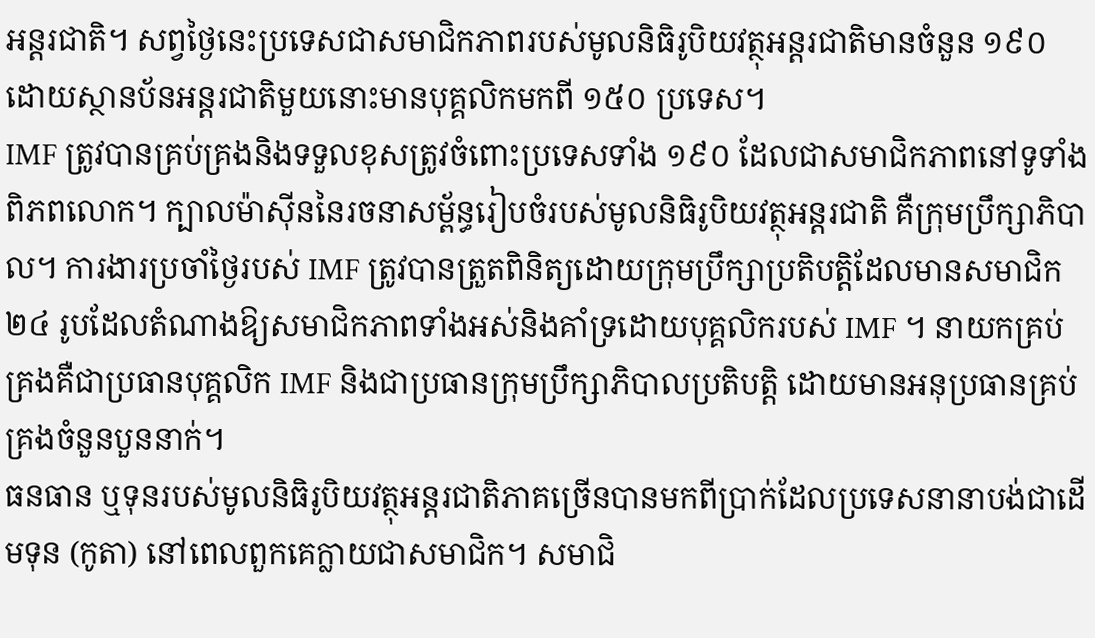អន្តរជាតិ។ សព្វថ្ងៃនេះប្រទេសជាសមាជិកភាពរបស់មូលនិធិរូបិយវត្ថុអន្តរជាតិមានចំនួន ១៩០ ដោយស្ថានប័នអន្តរជាតិមួយនោះមានបុគ្គលិកមកពី ១៥០ ប្រទេស។
IMF ត្រូវបានគ្រប់គ្រងនិងទទួលខុសត្រូវចំពោះប្រទេសទាំង ១៩០ ដែលជាសមាជិកភាពនៅទូទាំងពិភពលោក។ ក្បាលម៉ាស៊ីននៃរចនាសម្ព័ន្ធរៀបចំរបស់មូលនិធិរូបិយវត្ថុអន្តរជាតិ គឺក្រុមប្រឹក្សាភិបាល។ ការងារប្រចាំថ្ងៃរបស់ IMF ត្រូវបានត្រួតពិនិត្យដោយក្រុមប្រឹក្សាប្រតិបត្តិដែលមានសមាជិក ២៤ រូបដែលតំណាងឱ្យសមាជិកភាពទាំងអស់និងគាំទ្រដោយបុគ្គលិករបស់ IMF ។ នាយកគ្រប់គ្រងគឺជាប្រធានបុគ្គលិក IMF និងជាប្រធានក្រុមប្រឹក្សាភិបាលប្រតិបត្តិ ដោយមានអនុប្រធានគ្រប់គ្រងចំនួនបួននាក់។
ធនធាន ឬទុនរបស់មូលនិធិរូបិយវត្ថុអន្តរជាតិភាគច្រើនបានមកពីប្រាក់ដែលប្រទេសនានាបង់ជាដើមទុន (កូតា) នៅពេលពួកគេក្លាយជាសមាជិក។ សមាជិ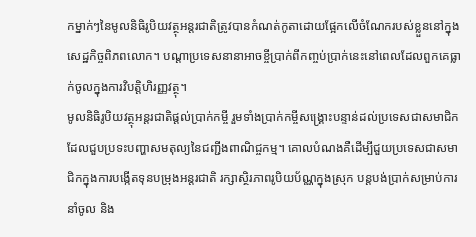កម្នាក់ៗនៃមូលនិធិរូបិយវត្ថុអន្តរជាតិត្រូវបានកំណត់កូតាដោយផ្អែកលើចំណែករបស់ខ្លួននៅក្នុងសេដ្ឋកិច្ចពិភពលោក។ បណ្តាប្រទេសនានាអាចខ្ចីប្រាក់ពីកញ្ចប់ប្រាក់នេះនៅពេលដែលពួកគេធ្លាក់ចូលក្នុងការវិបត្តិហិរញ្ញវត្ថុ។
មូលនិធិរូបិយវត្ថុអន្តរជាតិផ្តល់ប្រាក់កម្ចី រួមទាំងប្រាក់កម្ចីសង្គ្រោះបន្ទាន់ដល់ប្រទេសជាសមាជិកដែលជួបប្រទះបញ្ហាសមតុល្យនៃជញ្ជីងពាណិជ្ចកម្ម។ គោលបំណងគឺដើម្បីជួយប្រទេសជាសមាជិកក្នុងការបង្កើតទុនបម្រុងអន្តរជាតិ រក្សាស្ថិរភាពរូបិយប័ណ្ណក្នុងស្រុក បន្តបង់ប្រាក់សម្រាប់ការនាំចូល និង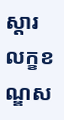ស្តារលក្ខខណ្ឌស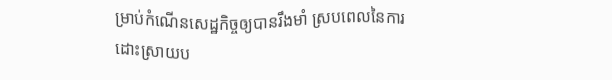ម្រាប់កំណើនសេដ្ឋកិច្ចឲ្យបានរឹងមាំ ស្របពេលនៃការដោះស្រាយប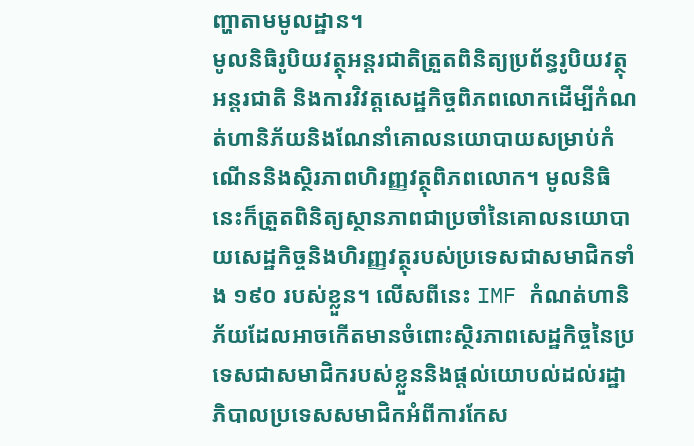ញ្ហាតាមមូលដ្ឋាន។
មូលនិធិរូបិយវត្ថុអន្តរជាតិត្រួតពិនិត្យប្រព័ន្ធរូបិយវត្ថុអន្តរជាតិ និងការវិវត្តសេដ្ឋកិច្ចពិភពលោកដើម្បីកំណត់ហានិភ័យនិងណែនាំគោលនយោបាយសម្រាប់កំណើននិងស្ថិរភាពហិរញ្ញវត្ថុពិភពលោក។ មូលនិធិនេះក៏ត្រួតពិនិត្យស្ថានភាពជាប្រចាំនៃគោលនយោបាយសេដ្ឋកិច្ចនិងហិរញ្ញវត្ថុរបស់ប្រទេសជាសមាជិកទាំង ១៩០ របស់ខ្លួន។ លើសពីនេះ IMF កំណត់ហានិភ័យដែលអាចកើតមានចំពោះស្ថិរភាពសេដ្ឋកិច្ចនៃប្រទេសជាសមាជិករបស់ខ្លួននិងផ្តល់យោបល់ដល់រដ្ឋាភិបាលប្រទេសសមាជិកអំពីការកែស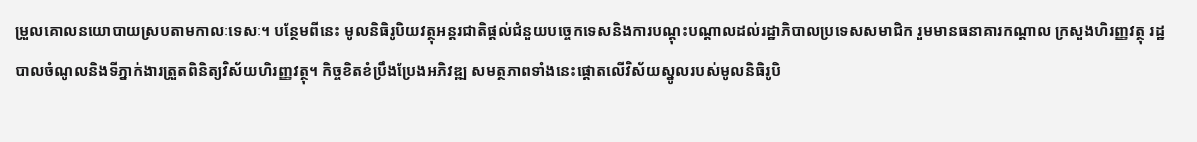ម្រួលគោលនយោបាយស្របតាមកាលៈទេសៈ។ បន្ថែមពីនេះ មូលនិធិរូបិយវត្ថុអន្តរជាតិផ្តល់ជំនួយបច្ចេកទេសនិងការបណ្តុះបណ្តាលដល់រដ្ឋាភិបាលប្រទេសសមាជិក រួមមានធនាគារកណ្តាល ក្រសួងហិរញ្ញវត្ថុ រដ្ឋបាលចំណូលនិងទីភ្នាក់ងារត្រួតពិនិត្យវិស័យហិរញ្ញវត្ថុ។ កិច្ចខិតខំប្រឹងប្រែងអភិវឌ្ឍ សមត្ថភាពទាំងនេះផ្តោតលើវិស័យស្នូលរបស់មូលនិធិរូបិ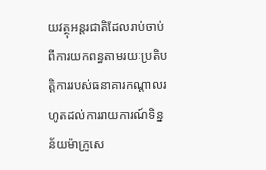យវត្ថុអន្តរជាតិដែលរាប់ចាប់ពីការយកពន្ធតាមរយៈប្រតិបត្តិការរបស់ធនាគារកណ្តាលរហូតដល់ការរាយការណ៍ទិន្នន័យម៉ាក្រូសេ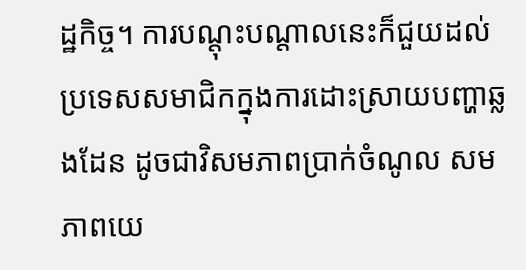ដ្ឋកិច្ច។ ការបណ្តុះបណ្តាលនេះក៏ជួយដល់ប្រទេសសមាជិកក្នុងការដោះស្រាយបញ្ហាឆ្លងដែន ដូចជាវិសមភាពប្រាក់ចំណូល សមភាពយេ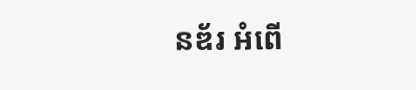នឌ័រ អំពើ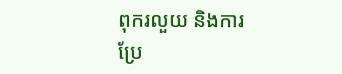ពុករលួយ និងការប្រែ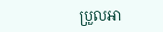ប្រួលអា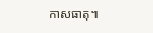កាសធាតុ៕